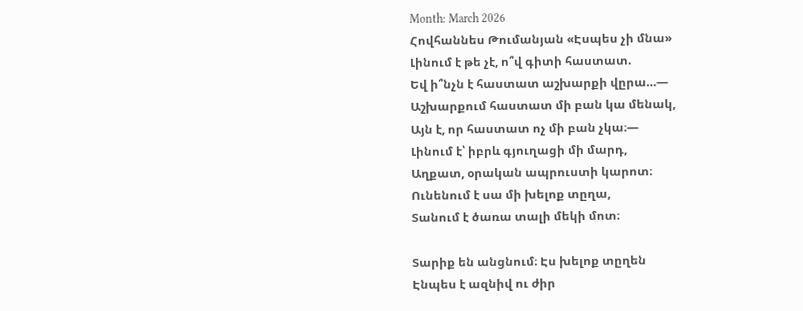Month: March 2026
Հովհաննես Թումանյան «Էսպես չի մնա»
Լինում է թե չէ, ո՞վ գիտի հաստատ.
Եվ ի՞նչն է հաստատ աշխարքի վըրա…—
Աշխարքում հաստատ մի բան կա մենակ,
Այն է, որ հաստատ ոչ մի բան չկա։—
Լինում է՝ իբրև գյուղացի մի մարդ,
Աղքատ, օրական ապրուստի կարոտ։
Ունենում է սա մի խելոք տըղա,
Տանում է ծառա տալի մեկի մոտ։

Տարիք են անցնում։ Էս խելոք տըղեն
Էնպես է ազնիվ ու ժիր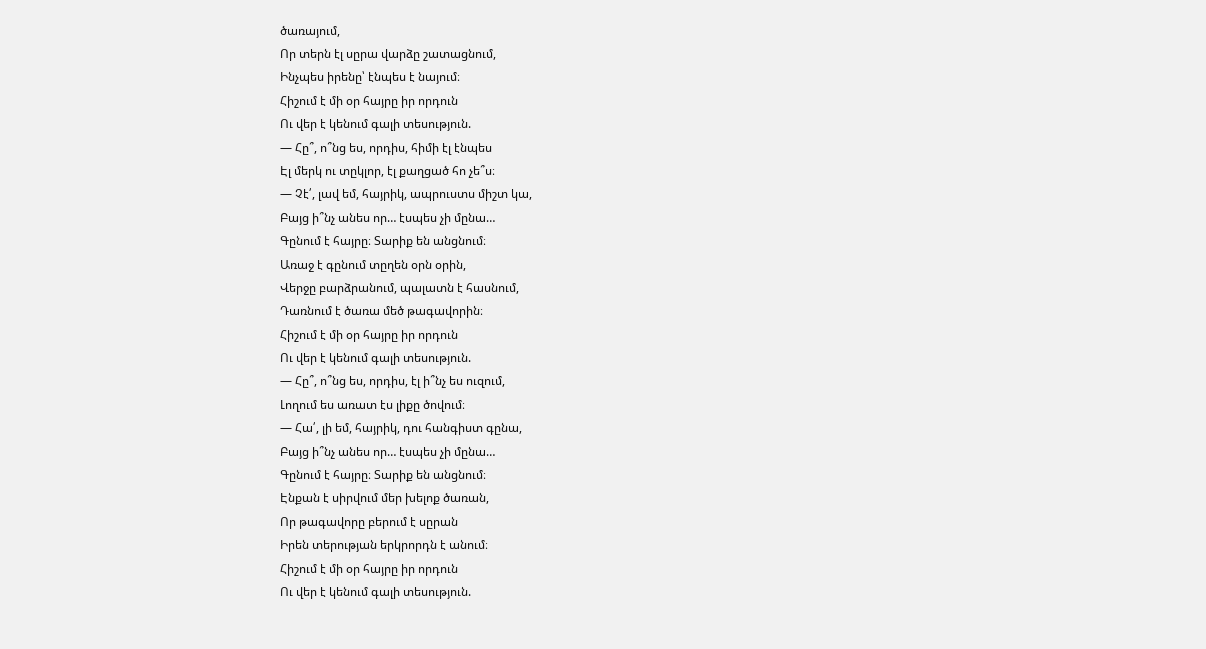ծառայում,
Որ տերն էլ սըրա վարձը շատացնում,
Ինչպես իրենը՝ էնպես է նայում։
Հիշում է մի օր հայրը իր որդուն
Ու վեր է կենում գալի տեսություն.
— Հը՞, ո՞նց ես, որդիս, հիմի էլ էնպես
Էլ մերկ ու տըկլոր, էլ քաղցած հո չե՞ս։
— Չէ՛, լավ եմ, հայրիկ, ապրուստս միշտ կա,
Բայց ի՞նչ անես որ… էսպես չի մընա…
Գընում է հայրը։ Տարիք են անցնում։
Առաջ է գընում տըղեն օրն օրին,
Վերջը բարձրանում, պալատն է հասնում,
Դառնում է ծառա մեծ թագավորին։
Հիշում է մի օր հայրը իր որդուն
Ու վեր է կենում գալի տեսություն.
— Հը՞, ո՞նց ես, որդիս, էլ ի՞նչ ես ուզում,
Լողում ես առատ էս լիքը ծովում։
— Հա՛, լի եմ, հայրիկ, դու հանգիստ գընա,
Բայց ի՞նչ անես որ… էսպես չի մընա…
Գընում է հայրը։ Տարիք են անցնում։
Էնքան է սիրվում մեր խելոք ծառան,
Որ թագավորը բերում է սըրան
Իրեն տերության երկրորդն է անում։
Հիշում է մի օր հայրը իր որդուն
Ու վեր է կենում գալի տեսություն.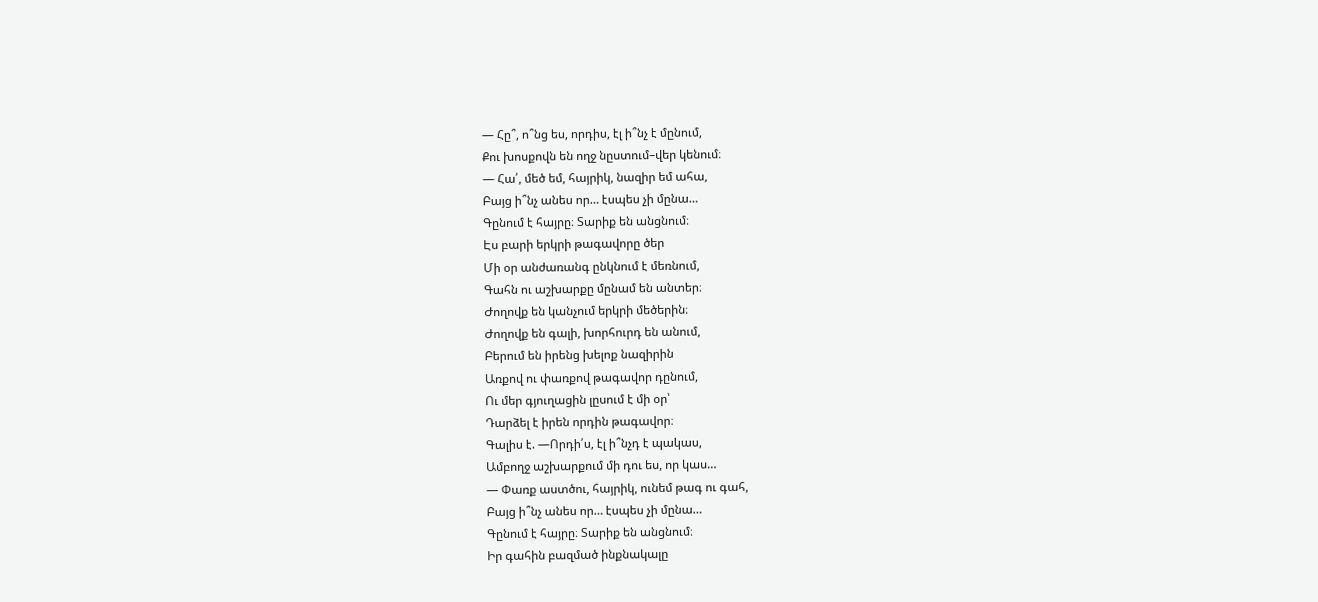— Հը՞, ո՞նց ես, որդիս, էլ ի՞նչ է մընում,
Քու խոսքովն են ողջ նըստում–վեր կենում։
— Հա՛, մեծ եմ, հայրիկ, նազիր եմ ահա,
Բայց ի՞նչ անես որ… էսպես չի մընա…
Գընում է հայրը։ Տարիք են անցնում։
Էս բարի երկրի թագավորը ծեր
Մի օր անժառանգ ընկնում է մեռնում,
Գահն ու աշխարքը մընամ են անտեր։
Ժողովք են կանչում երկրի մեծերին։
Ժողովք են գալի, խորհուրդ են անում,
Բերում են իրենց խելոք նազիրին
Առքով ու փառքով թագավոր դընում,
Ու մեր գյուղացին լըսում է մի օր՝
Դարձել է իրեն որդին թագավոր։
Գալիս է. —Որդի՛ս, էլ ի՞նչդ է պակաս,
Ամբողջ աշխարքում մի դու ես, որ կաս…
— Փառք աստծու, հայրիկ, ունեմ թագ ու գահ,
Բայց ի՞նչ անես որ… էսպես չի մընա…
Գընում է հայրը։ Տարիք են անցնում։
Իր գահին բազմած ինքնակալը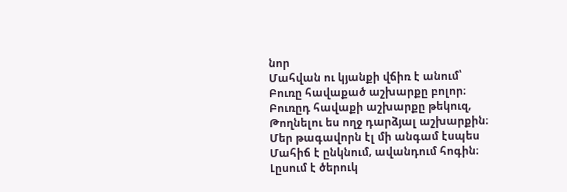նոր
Մահվան ու կյանքի վճիռ է անում՝
Բուռը հավաքած աշխարքը բոլոր։
Բուռըդ հավաքի աշխարքը թեկուզ,
Թողնելու ես ողջ դարձյալ աշխարքին։
Մեր թագավորն էլ մի անգամ էսպես
Մահիճ է ընկնում, ավանդում հոգին։
Լըսում է ծերուկ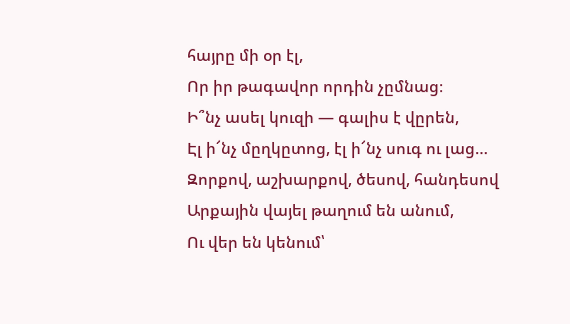հայրը մի օր էլ,
Որ իր թագավոր որդին չըմնաց։
Ի՞նչ ասել կուզի — գալիս է վըրեն,
Էլ ի՜նչ մըղկըտոց, էլ ի՜նչ սուգ ու լաց…
Զորքով, աշխարքով, ծեսով, հանդեսով
Արքային վայել թաղում են անում,
Ու վեր են կենում՝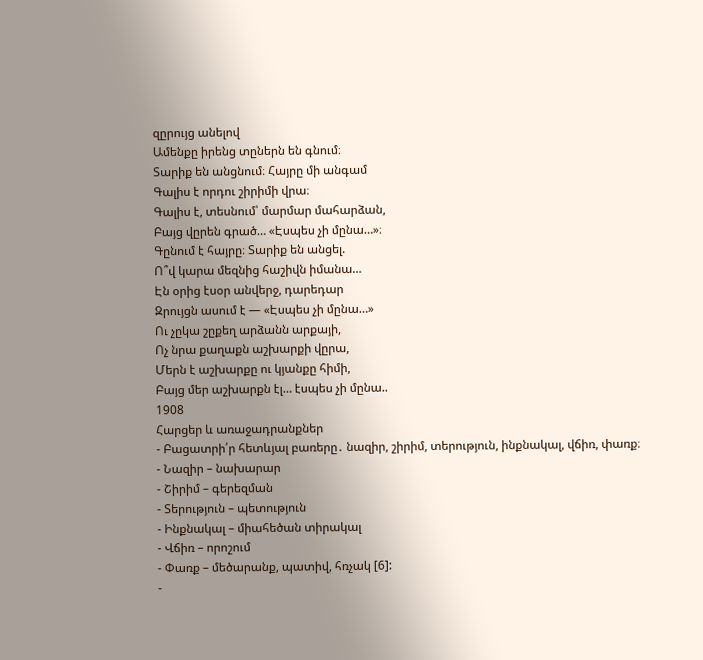զըրույց անելով
Ամենքը իրենց տըներն են գնում։
Տարիք են անցնում։ Հայրը մի անգամ
Գալիս է որդու շիրիմի վրա։
Գալիս է, տեսնում՝ մարմար մահարձան,
Բայց վըրեն գրած… «Էսպես չի մընա…»։
Գընում է հայրը։ Տարիք են անցել.
Ո՞վ կարա մեզնից հաշիվն իմանա…
Էն օրից էսօր անվերջ, դարեդար
Զրույցն ասում է — «Էսպես չի մընա…»
Ու չըկա շըքեղ արձանն արքայի,
Ոչ նրա քաղաքն աշխարքի վըրա,
Մերն է աշխարքը ու կյանքը հիմի,
Բայց մեր աշխարքն էլ… էսպես չի մընա..
1908
Հարցեր և առաջադրանքներ
- Բացատրի՛ր հետևյալ բառերը․ նազիր, շիրիմ, տերություն, ինքնակալ, վճիռ, փառք։
- Նազիր – նախարար
- Շիրիմ – գերեզման
- Տերություն – պետություն
- Ինքնակալ – միահեծան տիրակալ
- Վճիռ – որոշում
- Փառք – մեծարանք, պատիվ, հռչակ [6]:
-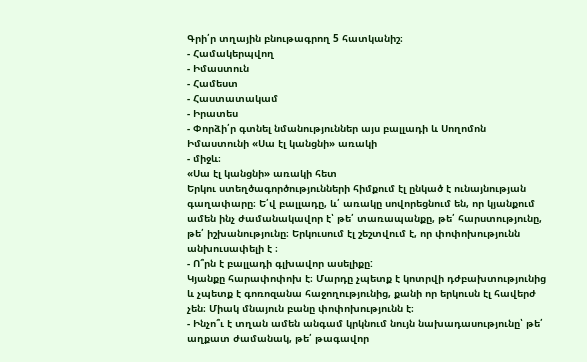Գրի՛ր տղային բնութագրող 5 հատկանիշ։
- Համակերպվող
- Իմաստուն
- Համեստ
- Հաստատակամ
- Իրատես
- Փորձի՛ր գտնել նմանություններ այս բալլադի և Սողոմոն Իմաստունի «Սա էլ կանցնի» առակի
- միջև։
«Սա էլ կանցնի» առակի հետ
Երկու ստեղծագործությունների հիմքում էլ ընկած է ունայնության գաղափարը։ Ե՛վ բալլադը, և՛ առակը սովորեցնում են, որ կյանքում ամեն ինչ ժամանակավոր է՝ թե՛ տառապանքը, թե՛ հարստությունը, թե՛ իշխանությունը։ Երկուսում էլ շեշտվում է, որ փոփոխությունն անխուսափելի է ։
- Ո՞րն է բալլադի գլխավոր ասելիքը:
Կյանքը հարափոփոխ է։ Մարդը չպետք է կոտրվի դժբախտությունից և չպետք է գոռոզանա հաջողությունից, քանի որ երկուսն էլ հավերժ չեն։ Միակ մնայուն բանը փոփոխությունն է։
- Ինչո՞ւ է տղան ամեն անգամ կրկնում նույն նախադասությունը՝ թե՛ աղքատ ժամանակ, թե՛ թագավոր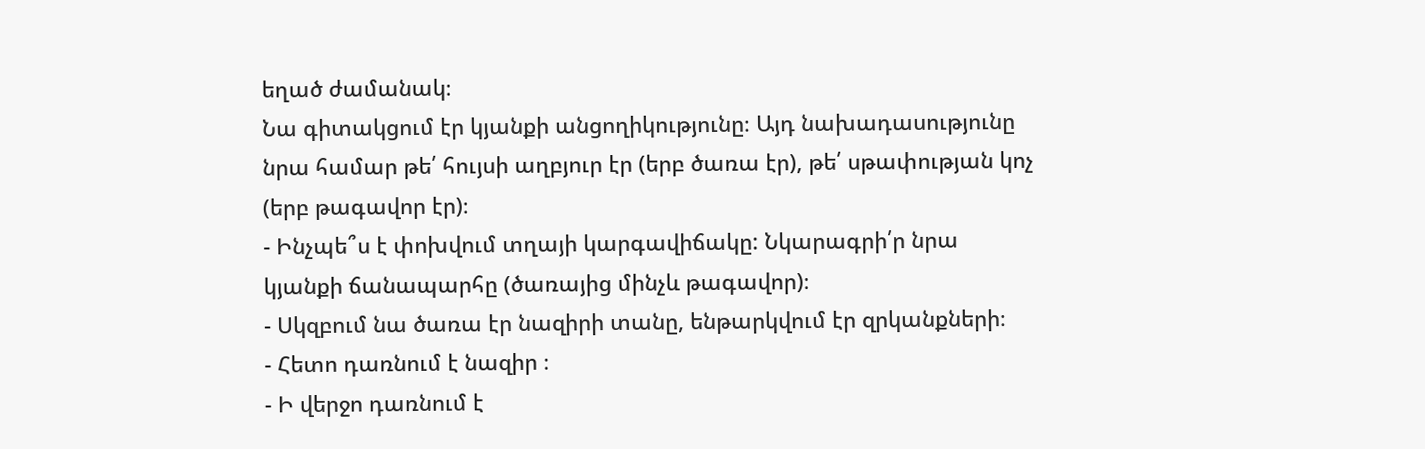եղած ժամանակ։
Նա գիտակցում էր կյանքի անցողիկությունը։ Այդ նախադասությունը նրա համար թե՛ հույսի աղբյուր էր (երբ ծառա էր), թե՛ սթափության կոչ (երբ թագավոր էր)։
- Ինչպե՞ս է փոխվում տղայի կարգավիճակը: Նկարագրի՛ր նրա կյանքի ճանապարհը (ծառայից մինչև թագավոր)։
- Սկզբում նա ծառա էր նազիրի տանը, ենթարկվում էր զրկանքների։
- Հետո դառնում է նազիր ։
- Ի վերջո դառնում է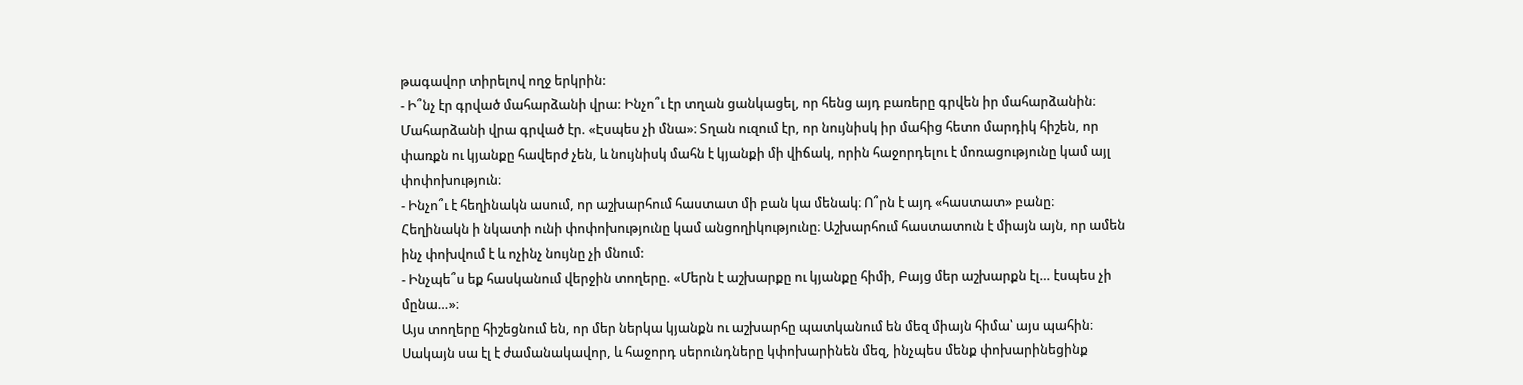թագավոր տիրելով ողջ երկրին:
- Ի՞նչ էր գրված մահարձանի վրա: Ինչո՞ւ էր տղան ցանկացել, որ հենց այդ բառերը գրվեն իր մահարձանին։
Մահարձանի վրա գրված էր. «Էսպես չի մնա»։ Տղան ուզում էր, որ նույնիսկ իր մահից հետո մարդիկ հիշեն, որ փառքն ու կյանքը հավերժ չեն, և նույնիսկ մահն է կյանքի մի վիճակ, որին հաջորդելու է մոռացությունը կամ այլ փոփոխություն։
- Ինչո՞ւ է հեղինակն ասում, որ աշխարհում հաստատ մի բան կա մենակ։ Ո՞րն է այդ «հաստատ» բանը։
Հեղինակն ի նկատի ունի փոփոխությունը կամ անցողիկությունը։ Աշխարհում հաստատուն է միայն այն, որ ամեն ինչ փոխվում է և ոչինչ նույնը չի մնում:
- Ինչպե՞ս եք հասկանում վերջին տողերը. «Մերն է աշխարքը ու կյանքը հիմի, Բայց մեր աշխարքն էլ… էսպես չի մընա…»։
Այս տողերը հիշեցնում են, որ մեր ներկա կյանքն ու աշխարհը պատկանում են մեզ միայն հիմա՝ այս պահին։ Սակայն սա էլ է ժամանակավոր, և հաջորդ սերունդները կփոխարինեն մեզ, ինչպես մենք փոխարինեցինք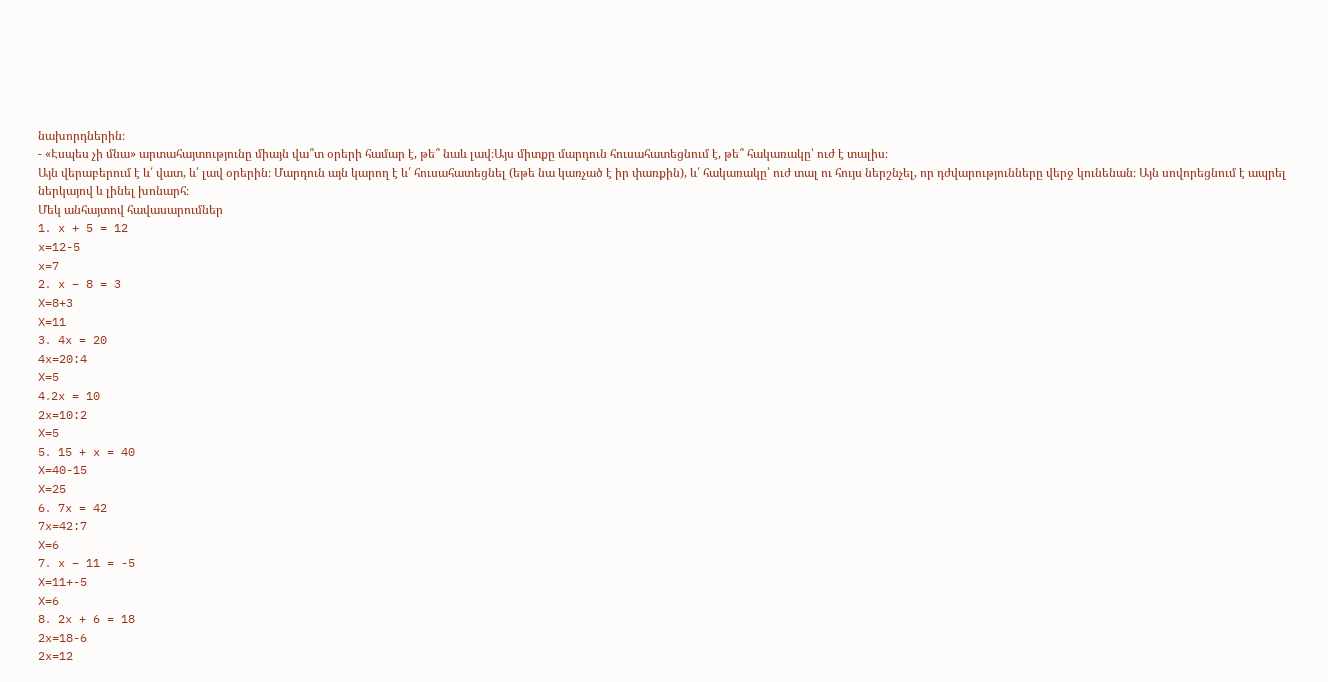նախորդներին։
- «Էսպես չի մնա» արտահայտությունը միայն վա՞տ օրերի համար է, թե՞ նաև լավ։Այս միտքը մարդուն հուսահատեցնում է, թե՞ հակառակը՝ ուժ է տալիս։
Այն վերաբերում է և՛ վատ, և՛ լավ օրերին։ Մարդուն այն կարող է և՛ հուսահատեցնել (եթե նա կառչած է իր փառքին), և՛ հակառակը՝ ուժ տալ ու հույս ներշնչել, որ դժվարությունները վերջ կունենան։ Այն սովորեցնում է ապրել ներկայով և լինել խոնարհ։
Մեկ անհայտով հավասարումներ
1․ x + 5 = 12
x=12-5
x=7
2․ x – 8 = 3
X=8+3
X=11
3․ 4x = 20
4x=20:4
X=5
4․2x = 10
2x=10:2
X=5
5․ 15 + x = 40
X=40-15
X=25
6․ 7x = 42
7x=42:7
X=6
7․ x – 11 = -5
X=11+-5
X=6
8․ 2x + 6 = 18
2x=18-6
2x=12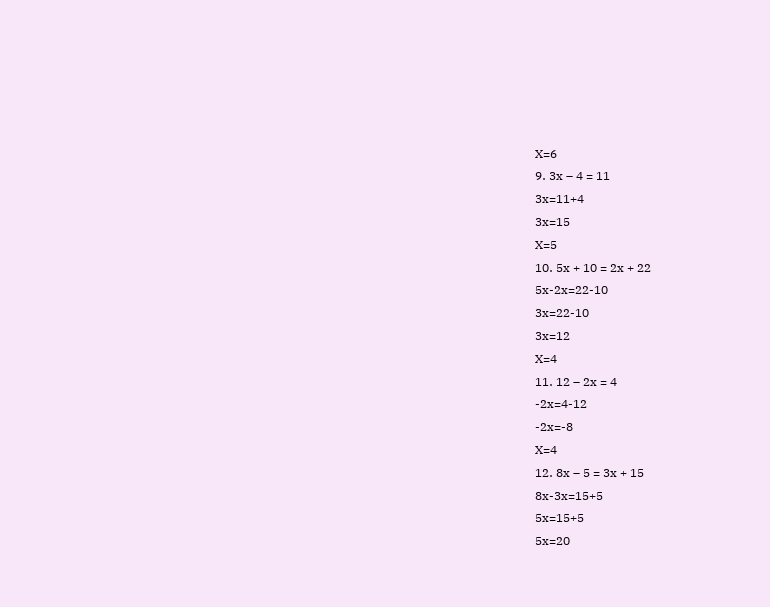X=6
9․ 3x – 4 = 11
3x=11+4
3x=15
X=5
10․ 5x + 10 = 2x + 22
5x-2x=22-10
3x=22-10
3x=12
X=4
11․ 12 – 2x = 4
-2x=4-12
-2x=-8
X=4
12․ 8x – 5 = 3x + 15
8x-3x=15+5
5x=15+5
5x=20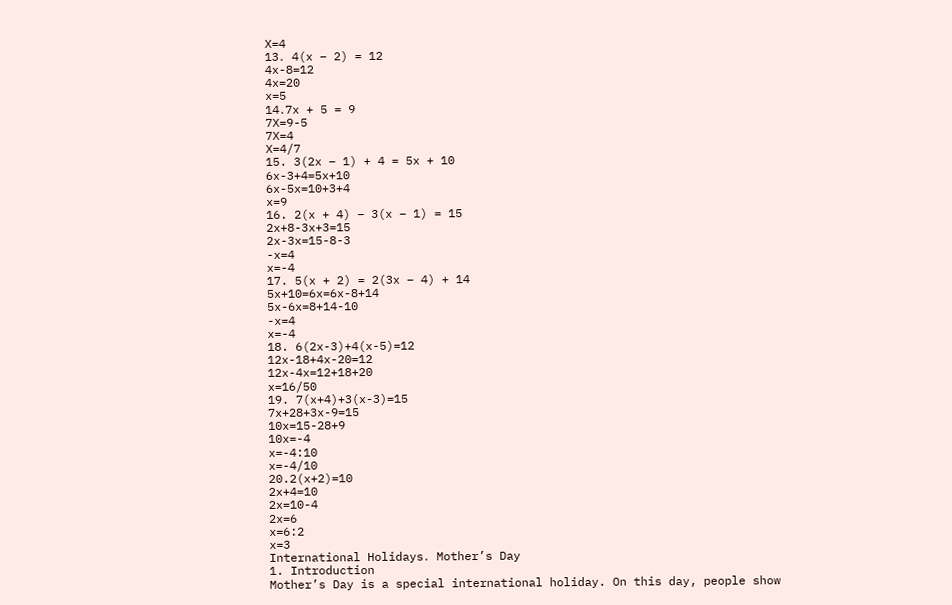X=4
13․ 4(x – 2) = 12
4x-8=12
4x=20
x=5
14․7x + 5 = 9
7X=9-5
7X=4
X=4/7
15. 3(2x – 1) + 4 = 5x + 10
6x-3+4=5x+10
6x-5x=10+3+4
x=9
16. 2(x + 4) – 3(x – 1) = 15
2x+8-3x+3=15
2x-3x=15-8-3
-x=4
x=-4
17. 5(x + 2) = 2(3x – 4) + 14
5x+10=6x=6x-8+14
5x-6x=8+14-10
-x=4
x=-4
18. 6(2x-3)+4(x-5)=12
12x-18+4x-20=12
12x-4x=12+18+20
x=16/50
19. 7(x+4)+3(x-3)=15
7x+28+3x-9=15
10x=15-28+9
10x=-4
x=-4:10
x=-4/10
20.2(x+2)=10
2x+4=10
2x=10-4
2x=6
x=6:2
x=3
International Holidays․ Mother’s Day
1. Introduction
Mother’s Day is a special international holiday. On this day, people show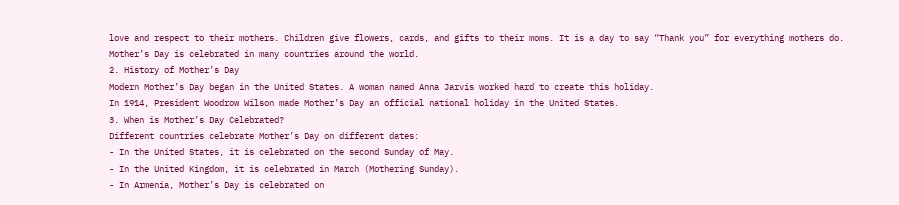love and respect to their mothers. Children give flowers, cards, and gifts to their moms. It is a day to say “Thank you” for everything mothers do.
Mother’s Day is celebrated in many countries around the world.
2. History of Mother’s Day
Modern Mother’s Day began in the United States. A woman named Anna Jarvis worked hard to create this holiday.
In 1914, President Woodrow Wilson made Mother’s Day an official national holiday in the United States.
3. When is Mother’s Day Celebrated?
Different countries celebrate Mother’s Day on different dates:
- In the United States, it is celebrated on the second Sunday of May.
- In the United Kingdom, it is celebrated in March (Mothering Sunday).
- In Armenia, Mother’s Day is celebrated on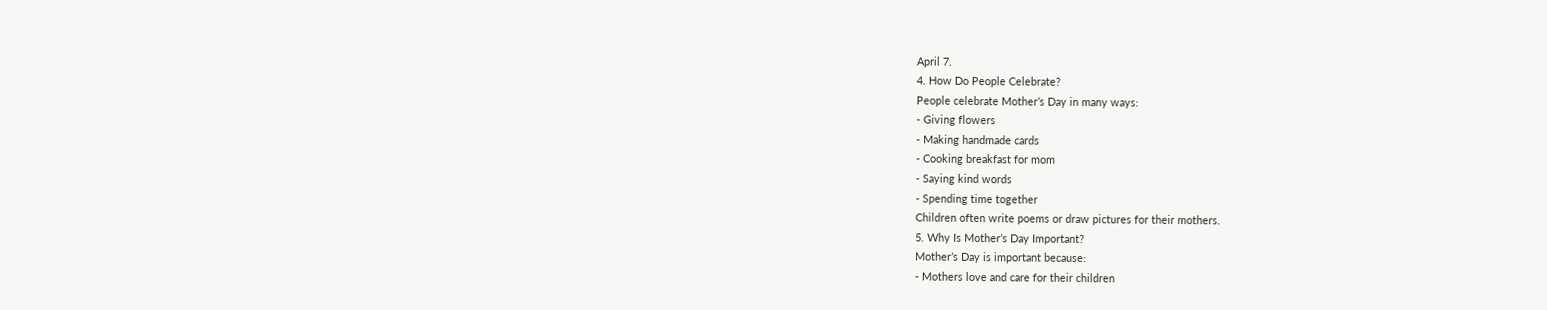April 7.
4. How Do People Celebrate?
People celebrate Mother’s Day in many ways:
- Giving flowers
- Making handmade cards
- Cooking breakfast for mom
- Saying kind words
- Spending time together
Children often write poems or draw pictures for their mothers.
5. Why Is Mother’s Day Important?
Mother’s Day is important because:
- Mothers love and care for their children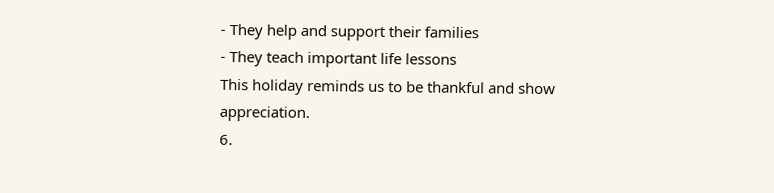- They help and support their families
- They teach important life lessons
This holiday reminds us to be thankful and show appreciation.
6.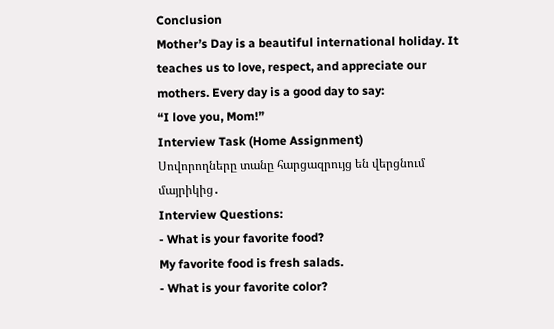Conclusion
Mother’s Day is a beautiful international holiday. It teaches us to love, respect, and appreciate our mothers. Every day is a good day to say:
“I love you, Mom!”
Interview Task (Home Assignment)
Սովորողները տանը հարցազրույց են վերցնում մայրիկից․
Interview Questions:
- What is your favorite food?
My favorite food is fresh salads.
- What is your favorite color?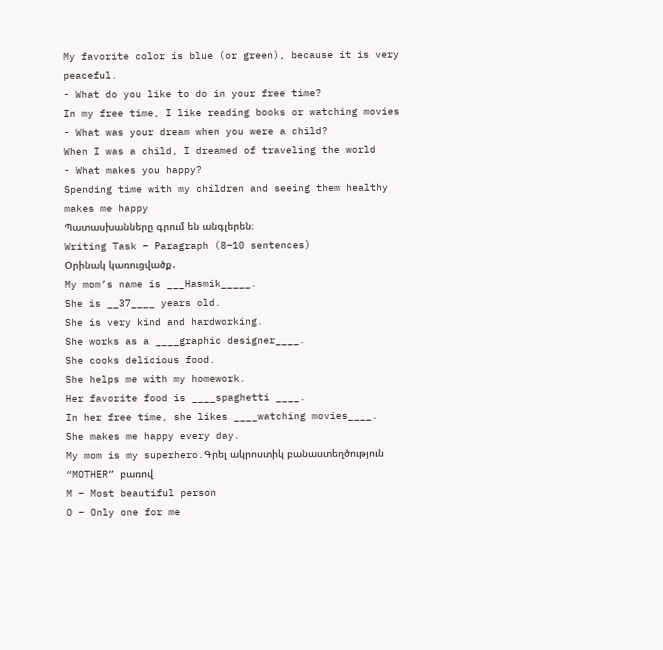My favorite color is blue (or green), because it is very peaceful.
- What do you like to do in your free time?
In my free time, I like reading books or watching movies
- What was your dream when you were a child?
When I was a child, I dreamed of traveling the world
- What makes you happy?
Spending time with my children and seeing them healthy makes me happy
Պատասխանները գրում են անգլերեն։
Writing Task – Paragraph (8–10 sentences)
Օրինակ կառուցվածք․
My mom’s name is ___Hasmik_____.
She is __37____ years old.
She is very kind and hardworking.
She works as a ____graphic designer____.
She cooks delicious food.
She helps me with my homework.
Her favorite food is ____spaghetti ____.
In her free time, she likes ____watching movies____.
She makes me happy every day.
My mom is my superhero.Գրել ակրոստիկ բանաստեղծություն “MOTHER” բառով
M – Most beautiful person
O – Only one for me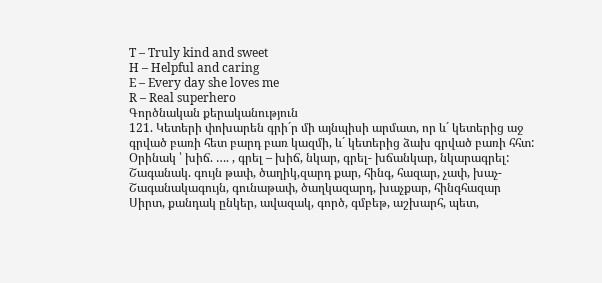T – Truly kind and sweet
H – Helpful and caring
E – Every day she loves me
R – Real superhero
Գործնական քերականություն
121. Կետերի փոխարեն գրի´ր մի այնպիսի արմատ, որ և´ կետերից աջ գրված բառի հետ բարդ բառ կազմի, և´ կետերից ձախ գրված բառի հհտ:
Օրինակ ՝ խիճ. …. , գրել – խիճ, նկար, գրել- խճանկար, նկարագրել:
Շագանակ. գույն թափ, ծաղիկ,զարդ քար, հինգ, հազար, չափ, խաչ-Շագանակագույն, գունաթափ, ծաղկազարդ, խաչքար, հինգհազար
Սիրտ, քանդակ ընկեր, ավազակ, գործ, գմբեթ, աշխարհ, պետ,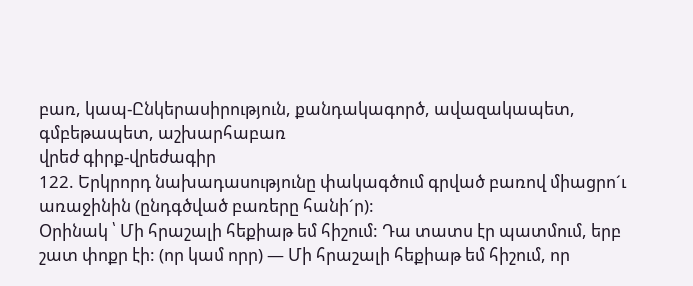բառ, կապ-Ընկերասիրություն, քանդակագործ, ավազակապետ, գմբեթապետ, աշխարհաբառ
վրեժ գիրք-վրեժագիր
122. Երկրորդ նախադասությունը փակագծում գրված բառով միացրո´ւ առաջինին (ընդգծված բառերը հանի´ր):
Օրինակ ՝ Մի հրաշալի հեքիաթ եմ հիշում: Դա տատս էր պատմում, երբ շատ փոքր էի: (որ կամ որր) — Մի հրաշալի հեքիաթ եմ հիշում, որ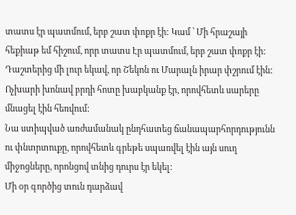տատս էր պատմում, երբ շատ փոքր էի: Կամ ՝ Մի հրաշայի հեքիաթ եմ հիշում, որր տատս Էր պատմում, երբ շատ փոքր էի:
Դաշտերից մի լուր եկավ, որ Շեկոն ու Մարալն իրար փշրում էին:
Ոչխարի խոնավ բրդի հոտը խաբկանք էր, որովհետև սարերը մնացել էին հեռվում:
Նա ստիպված առժամանակ ընդհատեց ճանապարհորդությունն ու փնտրտուքը, որովհետև գրեթե սպառվել էին այն սուղ միջոցները, որոնցով տնից դուրս էր եկել:
Մի օր գործից տուն դարձավ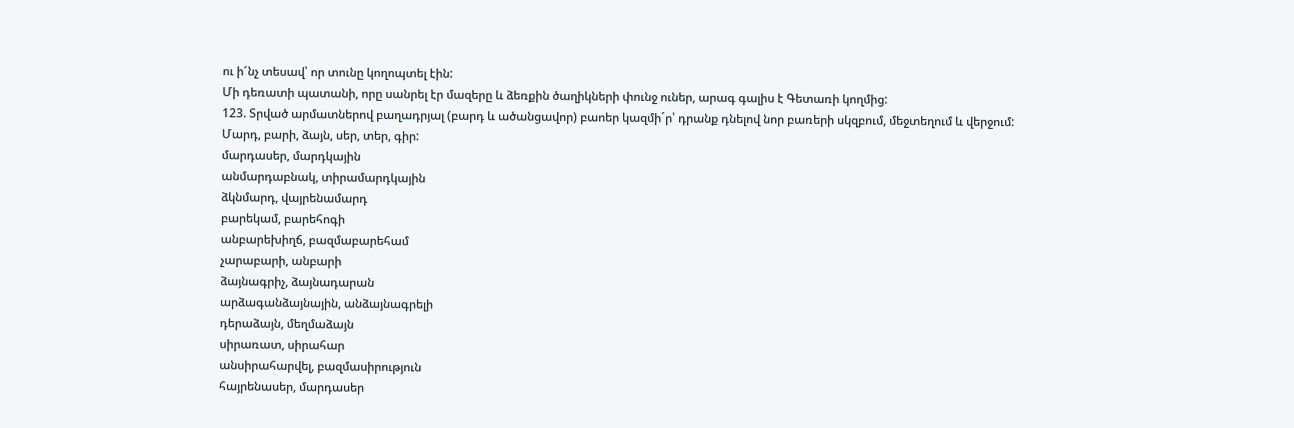ու ի՜նչ տեսավ՝ որ տունը կողոպտել էին:
Մի դեռատի պատանի, որը սանրել էր մազերը և ձեռքին ծաղիկների փունջ ուներ, արագ գալիս է Գետառի կողմից:
123. Տրված արմատներով բաղադրյալ (բարդ և ածանցավոր) բաոեր կազմի´ր՝ դրանք դնելով նոր բառերի սկզբում, մեջտեղում և վերջում:
Մարդ, բարի, ձայն, սեր, տեր, գիր:
մարդասեր, մարդկային
անմարդաբնակ, տիրամարդկային
ձկնմարդ, վայրենամարդ
բարեկամ, բարեհոգի
անբարեխիղճ, բազմաբարեհամ
չարաբարի, անբարի
ձայնագրիչ, ձայնադարան
արձագանձայնային, անձայնագրելի
դերաձայն, մեղմաձայն
սիրառատ, սիրահար
անսիրահարվել, բազմասիրություն
հայրենասեր, մարդասեր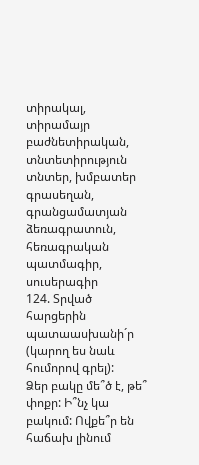տիրակալ, տիրամայր
բաժնետիրական, տնտետիրություն
տնտեր, խմբատեր
գրասեղան, գրանցամատյան
ձեռագրատուն, հեռագրական
պատմագիր, սուսերագիր
124. Տրված հարցերին պատաասխանի´ր (կարող ես նաև հումորով գրել):
Ձեր բակը մե՞ծ է, թե՞ փոքր: Ի՞նչ կա բակում: Ովքե՞ր են հաճախ լինում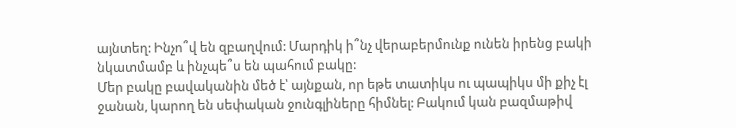այնտեղ: Ինչո՞վ են զբաղվում: Մարդիկ ի՞նչ վերաբերմունք ունեն իրենց բակի նկատմամբ և ինչպե՞ս են պահում բակը:
Մեր բակը բավականին մեծ է՝ այնքան, որ եթե տատիկս ու պապիկս մի քիչ էլ ջանան, կարող են սեփական ջունգլիները հիմնել: Բակում կան բազմաթիվ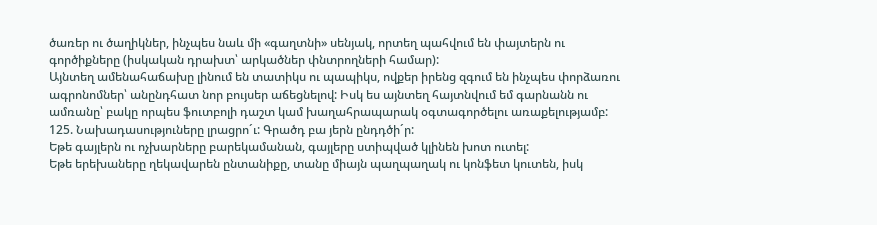ծառեր ու ծաղիկներ, ինչպես նաև մի «գաղտնի» սենյակ, որտեղ պահվում են փայտերն ու գործիքները (իսկական դրախտ՝ արկածներ փնտրողների համար):
Այնտեղ ամենահաճախը լինում են տատիկս ու պապիկս, ովքեր իրենց զգում են ինչպես փորձառու ագրոնոմներ՝ անընդհատ նոր բույսեր աճեցնելով: Իսկ ես այնտեղ հայտնվում եմ գարնանն ու ամռանը՝ բակը որպես ֆուտբոլի դաշտ կամ խաղահրապարակ օգտագործելու առաքելությամբ:
125. Նախադասություները լրացրո´ւ: Գրածդ բա յերն ընդդծի´ր:
Եթե գայլերն ու ոչխարները բարեկամանան, գայլերը ստիպված կլինեն խոտ ուտել:
Եթե երեխաները ղեկավարեն ընտանիքը, տանը միայն պաղպաղակ ու կոնֆետ կուտեն, իսկ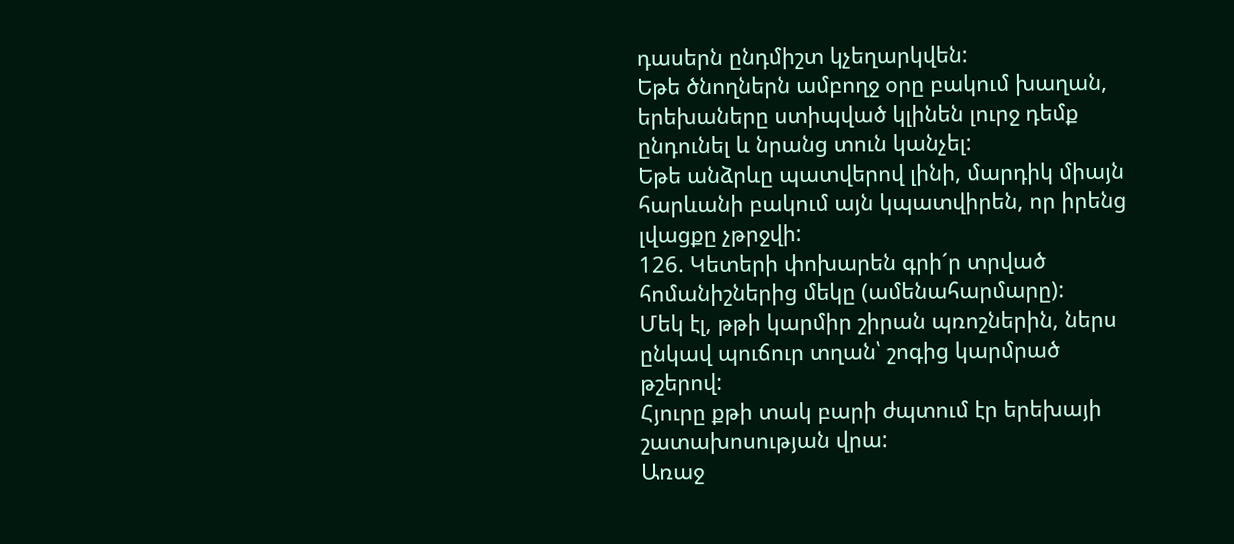դասերն ընդմիշտ կչեղարկվեն:
Եթե ծնողներն ամբողջ օրը բակում խաղան, երեխաները ստիպված կլինեն լուրջ դեմք ընդունել և նրանց տուն կանչել:
Եթե անձրևը պատվերով լինի, մարդիկ միայն հարևանի բակում այն կպատվիրեն, որ իրենց լվացքը չթրջվի:
126. Կետերի փոխարեն գրի´ր տրված հոմանիշներից մեկը (ամենահարմարը):
Մեկ էլ, թթի կարմիր շիրան պռոշներին, ներս ընկավ պուճուր տղան՝ շոգից կարմրած թշերով:
Հյուրը քթի տակ բարի ժպտում էր երեխայի շատախոսության վրա:
Առաջ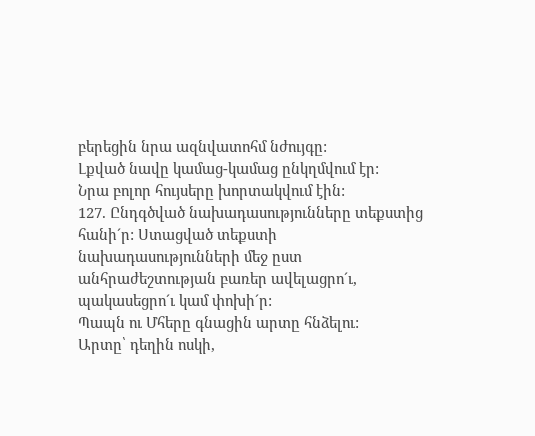բերեցին նրա ազնվատոհմ նժույգը:
Լքված նավը կամաց-կամաց ընկղմվում էր:
Նրա բոլոր հույսերը խորտակվում էին:
127. Ընդգծված նախադասությունները տեքստից հանի´ր: Ստացված տեքստի նախադասությունների մեջ ըստ անհրաժեշտության բառեր ավելացրո´ւ, պակասեցրո´ւ կամ փոխի´ր:
Պապն ու Մհերը գնացին արտը հնձելու:
Արտը՝ դեղին ոսկի,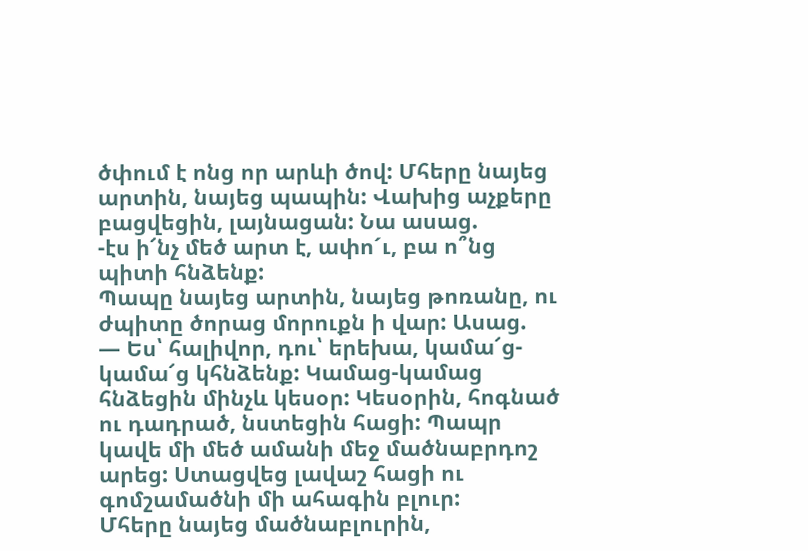ծփում է ոնց որ արևի ծով: Մհերը նայեց արտին, նայեց պապին: Վախից աչքերը բացվեցին, լայնացան: Նա ասաց.
-էս ի՜նչ մեծ արտ է, ափո´ւ, բա ո՞նց պիտի հնձենք:
Պապը նայեց արտին, նայեց թոռանը, ու ժպիտը ծորաց մորուքն ի վար: Ասաց.
— Ես՝ հալիվոր, դու՝ երեխա, կամա՜ց-կամա՜ց կհնձենք: Կամաց-կամաց հնձեցին մինչև կեսօր: Կեսօրին, հոգնած
ու դադրած, նստեցին հացի: Պապր կավե մի մեծ ամանի մեջ մածնաբրդոշ արեց: Ստացվեց լավաշ հացի ու գոմշամածնի մի ահագին բլուր:
Մհերը նայեց մածնաբլուրին,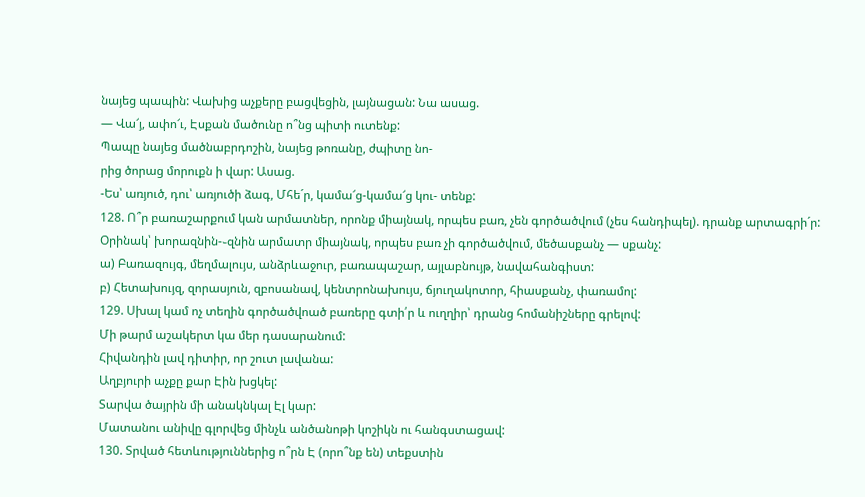նայեց պապին: Վախից աչքերը բացվեցին, լայնացան: Նա ասաց.
— Վա՜յ, ափո՜ւ, Էսքան մածունը ո՞նց պիտի ուտենք:
Պապը նայեց մածնաբրդոշին, նայեց թոռանը, ժպիտը նո-
րից ծորաց մորուքն ի վար: Ասաց.
-Ես՝ առյուծ, դու՝ առյուծի ձագ, Մհե´ր, կամա՜ց-կամա՜ց կու- տենք:
128. Ո՞ր բառաշարքում կան արմատներ, որոնք միայնակ, որպես բառ, չեն գործածվում (չես հանդիպել). դրանք արտագրի´ր:
Օրինակ՝ խորազնին-֊զնին արմատր միայնակ, որպես բառ չի գործածվում, մեծասքանչ — սքանչ:
ա) Բառազույգ, մեղմալույս, անձրևաջուր, բառապաշար, այլաբնույթ, նավահանգիստ:
բ) Հետախույզ, զորասյուն, զբոսանավ, կենտրոնախույս, ճյուղակոտոր, հիասքանչ, փառամոլ:
129. Սխալ կամ ոչ տեղին գործածվոած բառերը գտի՛ր և ուղղիր՝ դրանց հոմանիշները գրելով:
Մի թարմ աշակերտ կա մեր դասարանում:
Հիվանդին լավ դիտիր, որ շուտ լավանա:
Աղբյուրի աչքը քար Էին խցկել:
Տարվա ծայրին մի անակնկալ Էլ կար:
Մատանու անիվը գլորվեց մինչև անծանոթի կոշիկն ու հանգստացավ:
130. Տրված հետևություններից ո՞րն Է (որո՞նք են) տեքստին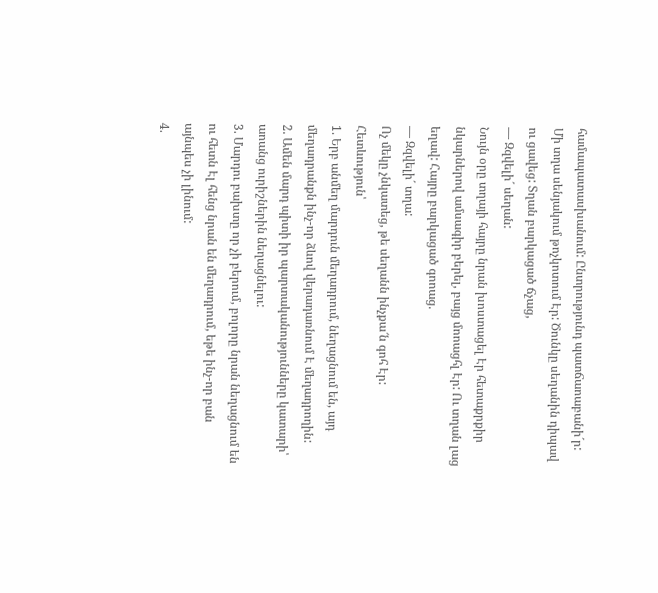համապատասխանում: Ընտրությունդ պատճաոաբանի´ր:
Մի տղա սենյակում թոչկոտում Էր: Ծունկը սեղանին դիպավ ու ցավեց: Տղան բարկացած ճչաց,
— Զզվելի´ սեղան:
Նույն օրը տղայի հայրը նրան խոստացել Էր հետաքրքիր նկարներով ամսագիր բերել, բայց մոոացհլ Էր: Ու տղան լաց եղավ: Հայրը բարկացած գոոաց.
— Զզվելի´ տղա:
Ոչ մեկը չնկատեց, թե սեղանն ինչքա՜ն գոհ Էր:
Հետևություն՝
1. Երբ անմեղ մարդուն մեղադրում, նեղացնում են, այդ մեղադրանքն ինչ-որ ձևով վերադառնում Է մեղադրողին:
2. Ամեն մարդ պիտի իր պարտականությունները կատարի՝ աոանց ուրիշներին նեղացնելու:
3. Մարդու բախտը որ չի բերում, բոլորը նրան նեղացնում են ու հետն Էլ հենց նրան են մեղադրում, եթե ինչ-որ բան այնպես չի լինում:
4.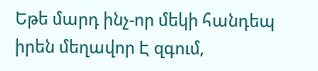Եթե մարդ ինչ-որ մեկի հանդեպ իրեն մեղավոր Է զգում,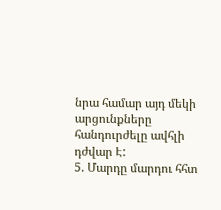նրա համար այդ մեկի արցունքները հանդուրժելը ավհլի դժվար Է:
5. Մարդը մարդու հհտ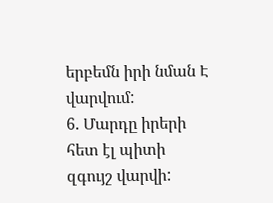երբեմն իրի նման Է վարվում:
6. Մարդը իրերի հետ էլ պիտի զգույշ վարվի: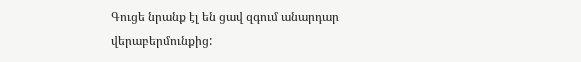Գուցե նրանք էլ են ցավ զգում անարդար վերաբերմունքից: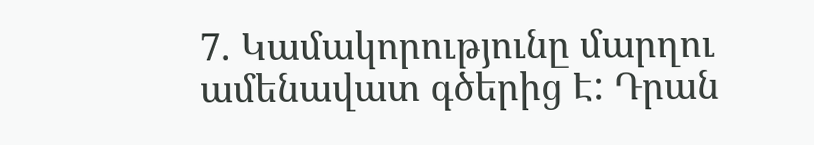7. Կամակորությունը մարղու ամենավատ գծերից Է: Դրան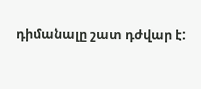դիմանալը շատ դժվար է: